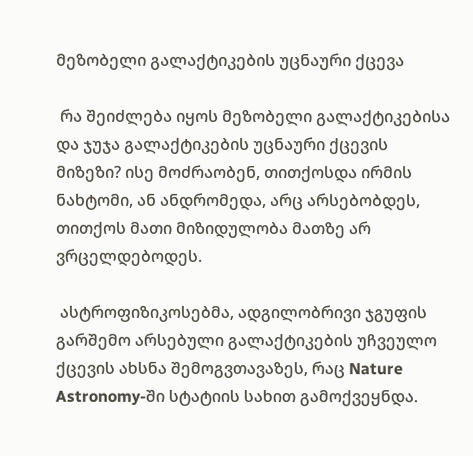მეზობელი გალაქტიკების უცნაური ქცევა

 რა შეიძლება იყოს მეზობელი გალაქტიკებისა და ჯუჯა გალაქტიკების უცნაური ქცევის მიზეზი? ისე მოძრაობენ, თითქოსდა ირმის ნახტომი, ან ანდრომედა, არც არსებობდეს, თითქოს მათი მიზიდულობა მათზე არ ვრცელდებოდეს.

 ასტროფიზიკოსებმა, ადგილობრივი ჯგუფის გარშემო არსებული გალაქტიკების უჩვეულო ქცევის ახსნა შემოგვთავაზეს, რაც Nature Astronomy-ში სტატიის სახით გამოქვეყნდა.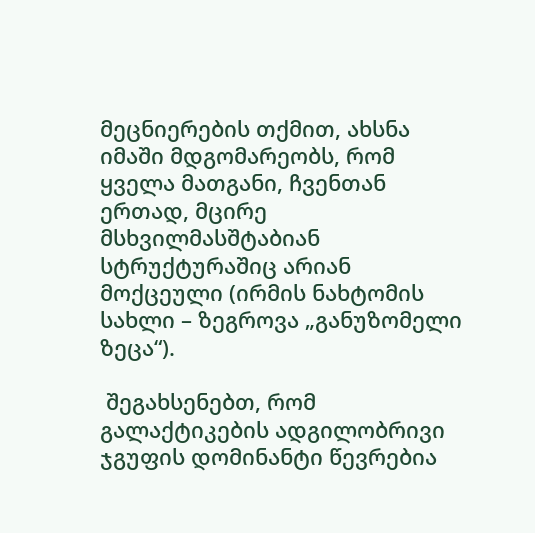მეცნიერების თქმით, ახსნა იმაში მდგომარეობს, რომ ყველა მათგანი, ჩვენთან ერთად, მცირე მსხვილმასშტაბიან სტრუქტურაშიც არიან მოქცეული (ირმის ნახტომის სახლი – ზეგროვა „განუზომელი ზეცა“).

 შეგახსენებთ, რომ გალაქტიკების ადგილობრივი ჯგუფის დომინანტი წევრებია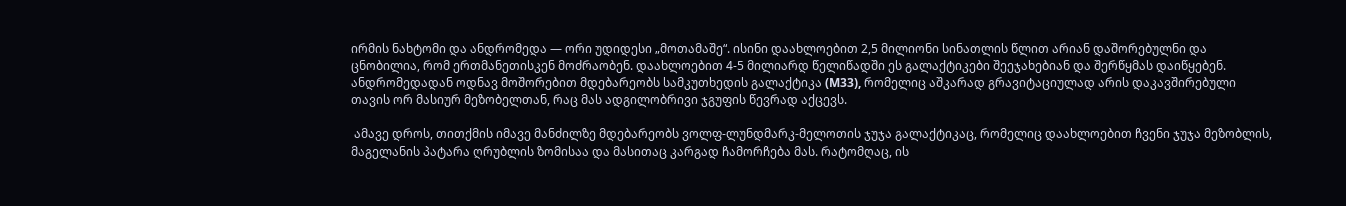ირმის ნახტომი და ანდრომედა — ორი უდიდესი „მოთამაშე“. ისინი დაახლოებით 2,5 მილიონი სინათლის წლით არიან დაშორებულნი და ცნობილია, რომ ერთმანეთისკენ მოძრაობენ. დაახლოებით 4-5 მილიარდ წელიწადში ეს გალაქტიკები შეეჯახებიან და შერწყმას დაიწყებენ. ანდრომედადან ოდნავ მოშორებით მდებარეობს სამკუთხედის გალაქტიკა (M33), რომელიც აშკარად გრავიტაციულად არის დაკავშირებული თავის ორ მასიურ მეზობელთან, რაც მას ადგილობრივი ჯგუფის წევრად აქცევს.

 ამავე დროს, თითქმის იმავე მანძილზე მდებარეობს ვოლფ-ლუნდმარკ-მელოთის ჯუჯა გალაქტიკაც, რომელიც დაახლოებით ჩვენი ჯუჯა მეზობლის, მაგელანის პატარა ღრუბლის ზომისაა და მასითაც კარგად ჩამორჩება მას. რატომღაც, ის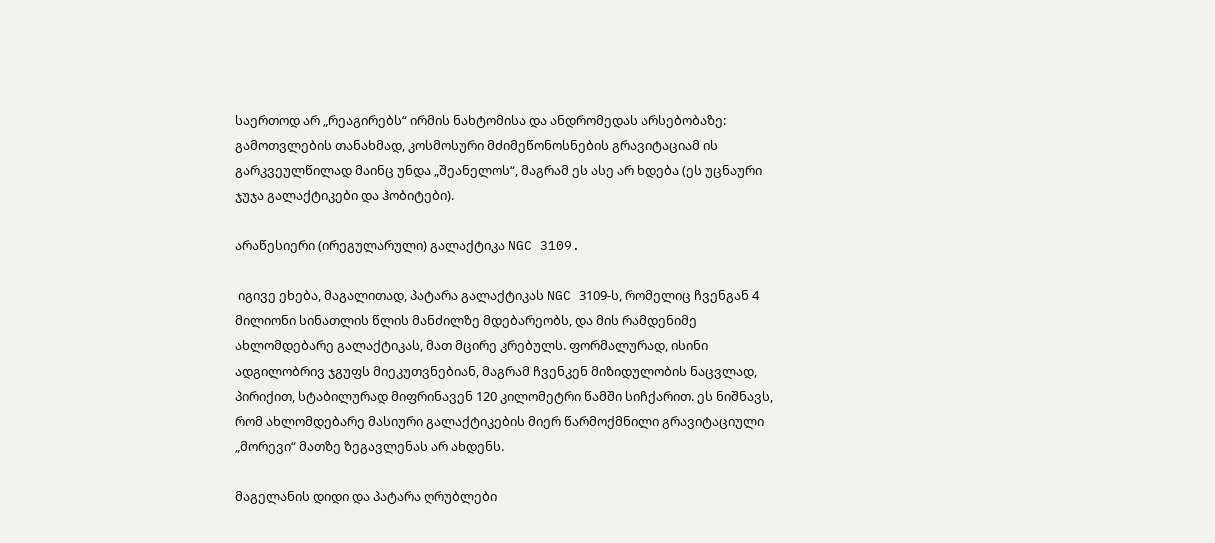საერთოდ არ „რეაგირებს“ ირმის ნახტომისა და ანდრომედას არსებობაზე: გამოთვლების თანახმად, კოსმოსური მძიმეწონოსნების გრავიტაციამ ის გარკვეულწილად მაინც უნდა „შეანელოს“, მაგრამ ეს ასე არ ხდება (ეს უცნაური ჯუჯა გალაქტიკები და ჰობიტები).

არაწესიერი (ირეგულარული) გალაქტიკა NGC 3109.

 იგივე ეხება, მაგალითად, პატარა გალაქტიკას NGC 3109-ს, რომელიც ჩვენგან 4 მილიონი სინათლის წლის მანძილზე მდებარეობს, და მის რამდენიმე ახლომდებარე გალაქტიკას, მათ მცირე კრებულს. ფორმალურად, ისინი ადგილობრივ ჯგუფს მიეკუთვნებიან, მაგრამ ჩვენკენ მიზიდულობის ნაცვლად, პირიქით, სტაბილურად მიფრინავენ 120 კილომეტრი წამში სიჩქარით. ეს ნიშნავს, რომ ახლომდებარე მასიური გალაქტიკების მიერ წარმოქმნილი გრავიტაციული „მორევი“ მათზე ზეგავლენას არ ახდენს.

მაგელანის დიდი და პატარა ღრუბლები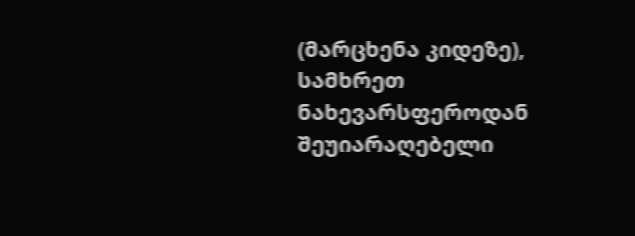(მარცხენა კიდეზე), სამხრეთ ნახევარსფეროდან შეუიარაღებელი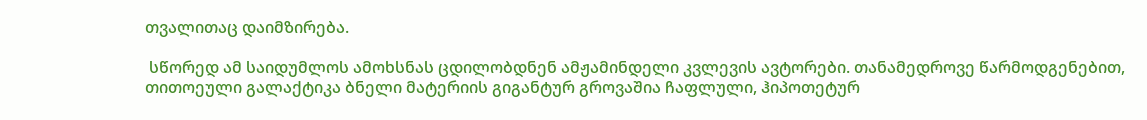თვალითაც დაიმზირება.

 სწორედ ამ საიდუმლოს ამოხსნას ცდილობდნენ ამჟამინდელი კვლევის ავტორები. თანამედროვე წარმოდგენებით, თითოეული გალაქტიკა ბნელი მატერიის გიგანტურ გროვაშია ჩაფლული, ჰიპოთეტურ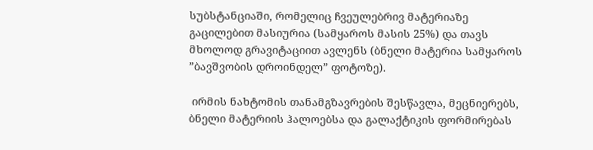სუბსტანციაში, რომელიც ჩვეულებრივ მატერიაზე გაცილებით მასიურია (სამყაროს მასის 25%) და თავს მხოლოდ გრავიტაციით ავლენს (ბნელი მატერია სამყაროს ”ბავშვობის დროინდელ” ფოტოზე).

 ირმის ნახტომის თანამგზავრების შესწავლა, მეცნიერებს, ბნელი მატერიის ჰალოებსა და გალაქტიკის ფორმირებას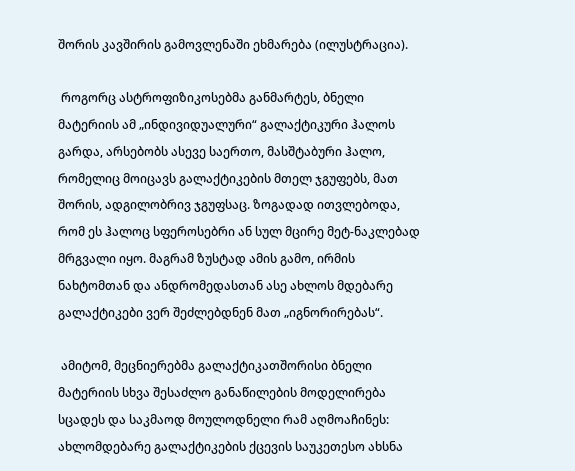შორის კავშირის გამოვლენაში ეხმარება (ილუსტრაცია).

 როგორც ასტროფიზიკოსებმა განმარტეს, ბნელი მატერიის ამ „ინდივიდუალური“ გალაქტიკური ჰალოს გარდა, არსებობს ასევე საერთო, მასშტაბური ჰალო, რომელიც მოიცავს გალაქტიკების მთელ ჯგუფებს, მათ შორის, ადგილობრივ ჯგუფსაც. ზოგადად ითვლებოდა, რომ ეს ჰალოც სფეროსებრი ან სულ მცირე მეტ-ნაკლებად მრგვალი იყო. მაგრამ ზუსტად ამის გამო, ირმის ნახტომთან და ანდრომედასთან ასე ახლოს მდებარე გალაქტიკები ვერ შეძლებდნენ მათ „იგნორირებას“.

 ამიტომ, მეცნიერებმა გალაქტიკათშორისი ბნელი მატერიის სხვა შესაძლო განაწილების მოდელირება სცადეს და საკმაოდ მოულოდნელი რამ აღმოაჩინეს: ახლომდებარე გალაქტიკების ქცევის საუკეთესო ახსნა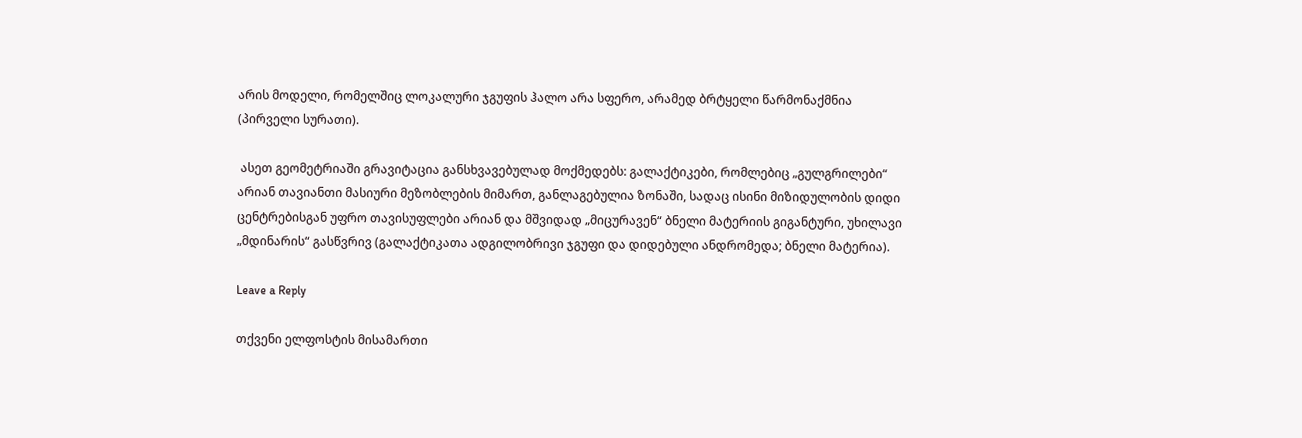არის მოდელი, რომელშიც ლოკალური ჯგუფის ჰალო არა სფერო, არამედ ბრტყელი წარმონაქმნია (პირველი სურათი).

 ასეთ გეომეტრიაში გრავიტაცია განსხვავებულად მოქმედებს: გალაქტიკები, რომლებიც „გულგრილები“ არიან თავიანთი მასიური მეზობლების მიმართ, განლაგებულია ზონაში, სადაც ისინი მიზიდულობის დიდი ცენტრებისგან უფრო თავისუფლები არიან და მშვიდად „მიცურავენ“ ბნელი მატერიის გიგანტური, უხილავი „მდინარის“ გასწვრივ (გალაქტიკათა ადგილობრივი ჯგუფი და დიდებული ანდრომედა; ბნელი მატერია).

Leave a Reply

თქვენი ელფოსტის მისამართი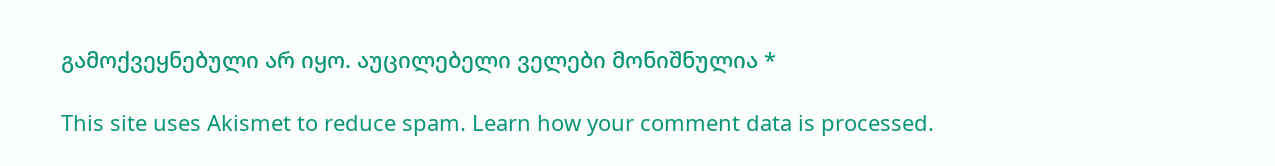გამოქვეყნებული არ იყო. აუცილებელი ველები მონიშნულია *

This site uses Akismet to reduce spam. Learn how your comment data is processed.